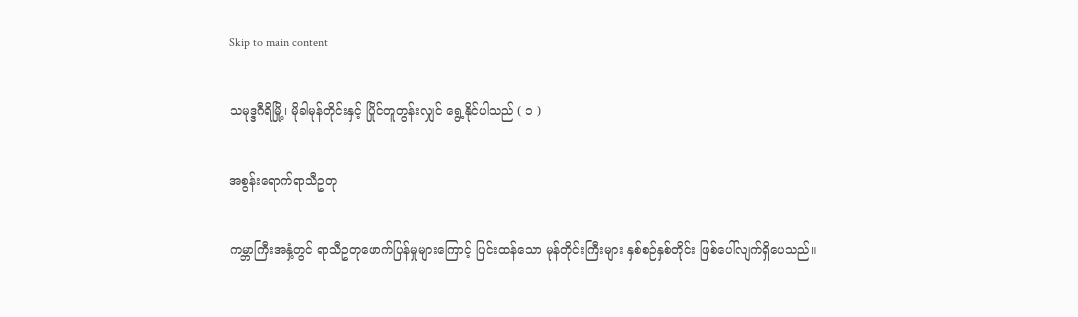Skip to main content

သမုဒ္ဒဂီရိမြို့၊ မိုခါမုန်တိုင်းနှင့် ပြိုင်တူတွန်းလျှင် ရွေ့နိုင်ပါသည် ( ၁ )

အစွန်းရောက်ရာသီဥတု

ကမ္ဘာကြီးအနှံ့တွင် ရာသီဥတုဖောက်ပြန်မှုများကြောင့် ပြင်းထန်သော မုန်တိုင်းကြီးများ နှစ်စဉ်နှစ်တိုင်း ဖြစ်ပေါ်လျက်ရှိပေသည်။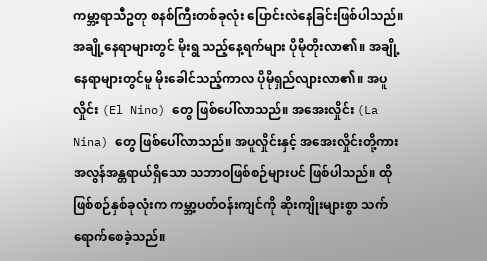ကမ္ဘာ့ရာသီဥတု စနစ်ကြီးတစ်ခုလုံး ပြောင်းလဲနေခြင်းဖြစ်ပါသည်။ အချို့နေရာများတွင် မိုးရွ သည့်နေ့ရက်များ ပိုမိုတိုးလာ၏။ အချို့နေရာများတွင်မူ မိုးခေါင်သည့်ကာလ ပိုမိုရှည်လျားလာ၏။ အပူလှိုင်း (El Nino) တွေ ဖြစ်ပေါ်လာသည်။ အအေးလှိုင်း (La Nina) တွေ ဖြစ်ပေါ်လာသည်။ အပူလှိုင်းနှင့် အအေးလှိုင်းတို့ကား အလွန်အန္တရာယ်ရှိသော သဘာဝဖြစ်စဉ်များပင် ဖြစ်ပါသည်။ ထိုဖြစ်စဉ်နှစ်ခုလုံးက ကမ္ဘာ့ပတ်ဝန်းကျင်ကို ဆိုးကျိုးများစွာ သက်ရောက်စေခဲ့သည်။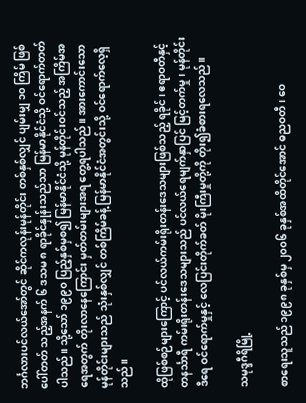ဘင်္ဂလားပင်လယ်အော်တွင် ဆိုင်ကလုန်းမုန်တိုင်း တစ်နှစ်လျှင် ပျမ်းမျှ ၁၀ ကြိမ် ဖြစ်ပေါ်တတ် သည့်အနက် ၆ ဒသမ ၈ ရာခိုင်နှုန်းသည်သာ မြန်မာနိုင်ငံသို့ ဝင်ရောက်တတ်ပါသည်။ သို့သော် ၁၉၉၀ ပြည့်နှစ်မှစ၍ မြန်မာနိုင်ငံသို့ မုန်တိုင်းဝင်သည့် အကြိမ်အရေအတွက် တိုးလာနေကြောင်း မှတ်တမ်းများအရ တွေ့ရပါသည်။ အားကောင်းသော မုန်တိုင်းများသည် သုံးနှစ်လျှင် တစ်ကြိမ်ခန့် မြန်မာနိုင်ငံအတွင်းသို့ ဝင်ရောက်လေ့ရှိသည်။

ထိုဖြစ်စဉ်များကြောင့် ပင်လယ်ကမ်းရိုးတန်းဒေသများဖြစ်သည့် ရခိုင်၊ ဧရာဝတီနှင့် တနင်္သာရီ ကမ်းရိုးတန်းဒေသများသည် ပင်လယ်ရေမျက်နှာပြင် မြင့်တက်မှု၊ မုန်တိုင်းဒီရေ ဝင်ရောက်မှုနှင့် လေပြင်းတိုက်ခတ် မိုးကြီးမှုတို့ကို တိုး၍ခံစားရလေသည်။

သမုဒ္ဒဂီရိမြို့

စာရေးသူသည် ၁၉၉၈ ခုနှစ်မှ ၂၀၀၆ ခုနှစ်အထိတိုင်အောင် ဓညဝတီ၊ ဝေ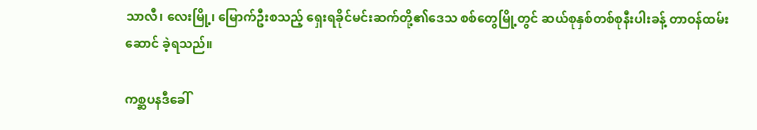သာလီ၊ လေးမြို့၊ မြောက်ဦးစသည့် ရှေးရခိုင်မင်းဆက်တို့၏ဒေသ စစ်တွေမြို့တွင် ဆယ်စုနှစ်တစ်စုနီးပါးခန့် တာဝန်ထမ်းဆောင် ခဲ့ရသည်။

ကစ္ဆပနဒီခေါ်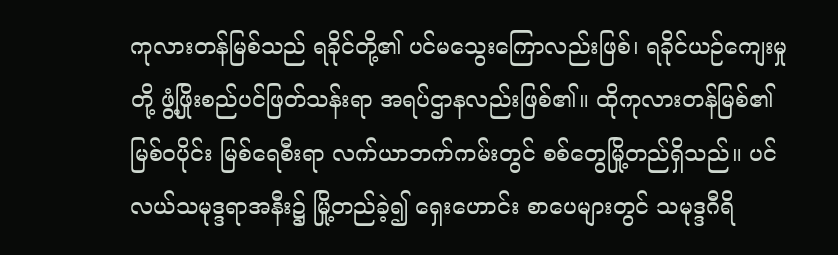ကုလားတန်မြစ်သည် ရခိုင်တို့၏ ပင်မသွေးကြောလည်းဖြစ်၊ ရခိုင်ယဉ်ကျေးမှုတို့ ဖွံ့ဖြိုးစည်ပင်ဖြတ်သန်းရာ အရပ်ဌာနလည်းဖြစ်၏။ ထိုကုလားတန်မြစ်၏ မြစ်ဝပိုင်း မြစ်ရေစီးရာ လက်ယာဘက်ကမ်းတွင် စစ်တွေမြို့တည်ရှိသည်။ ပင်လယ်သမုဒ္ဒရာအနီး၌ မြို့တည်ခဲ့၍ ရှေးဟောင်း စာပေများတွင် သမုဒ္ဒဂီရိ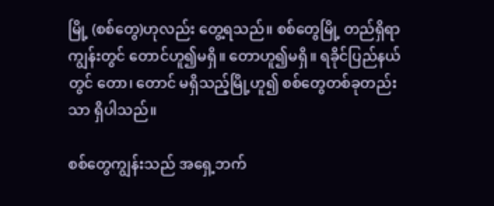မြို့ (စစ်တွေ)ဟုလည်း တွေ့ရသည်။ စစ်တွေမြို့ တည်ရှိရာကျွန်းတွင် တောင်ဟူ၍မရှိ။ တောဟူ၍မရှိ။ ရခိုင်ပြည်နယ်တွင် တော၊ တောင် မရှိသည့်မြို့ဟူ၍ စစ်တွေတစ်ခုတည်းသာ ရှိပါသည်။

စစ်တွေကျွန်းသည် အရှေ့ဘက်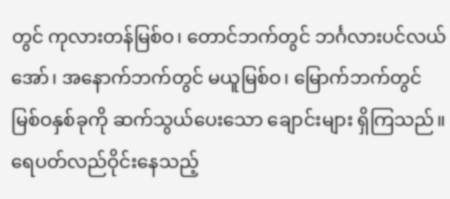တွင် ကုလားတန်မြစ်ဝ၊ တောင်ဘက်တွင် ဘင်္ဂလားပင်လယ်အော်၊ အနောက်ဘက်တွင် မယူမြစ်ဝ၊ မြောက်ဘက်တွင် မြစ်ဝနှစ်ခုကို ဆက်သွယ်ပေးသော ချောင်းများ ရှိကြသည်။ ရေပတ်လည်ဝိုင်းနေသည့်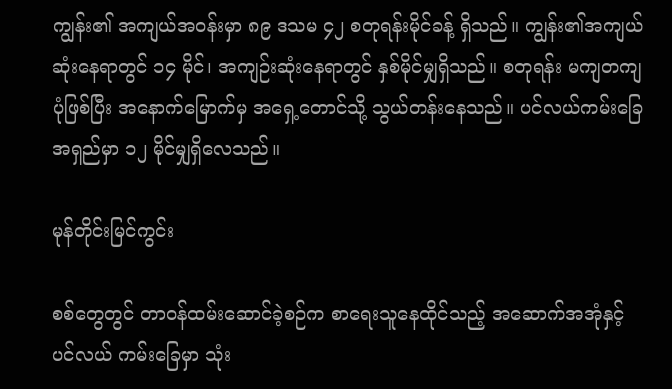ကျွန်း၏ အကျယ်အဝန်းမှာ ၈၉ ဒသမ ၄၂ စတုရန်းမိုင်ခန့် ရှိသည်။ ကျွန်း၏အကျယ်ဆုံးနေရာတွင် ၁၄ မိုင်၊ အကျဉ်းဆုံးနေရာတွင် နှစ်မိုင်မျှရှိသည်။ စတုရန်း မကျတကျပုံဖြစ်ပြီး အနောက်မြောက်မှ အရှေ့တောင်သို့ သွယ်တန်းနေသည်။ ပင်လယ်ကမ်းခြေ အရှည်မှာ ၁၂ မိုင်မျှရှိလေသည်။

မုန်တိုင်းမြင်ကွင်း

စစ်တွေတွင် တာဝန်ထမ်းဆောင်ခဲ့စဉ်က စာရေးသူနေထိုင်သည့် အဆောက်အအုံနှင့် ပင်လယ် ကမ်းခြေမှာ သုံး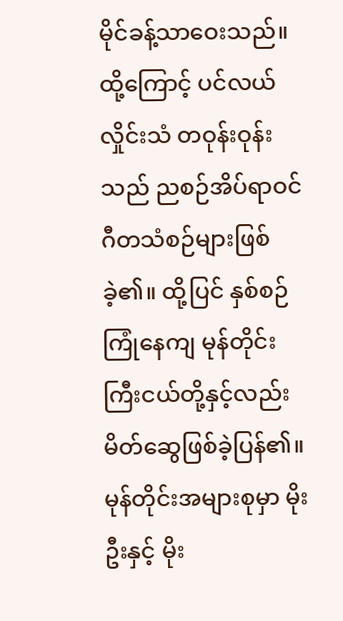မိုင်ခန့်သာဝေးသည်။ ထို့ကြောင့် ပင်လယ်လှိုင်းသံ တဝုန်းဝုန်းသည် ညစဉ်အိပ်ရာဝင် ဂီတသံစဉ်များဖြစ်ခဲ့၏။ ထို့ပြင် နှစ်စဉ်ကြုံနေကျ မုန်တိုင်းကြီးငယ်တို့နှင့်လည်း မိတ်ဆွေဖြစ်ခဲ့ပြန်၏။ မုန်တိုင်းအများစုမှာ မိုးဦးနှင့် မိုး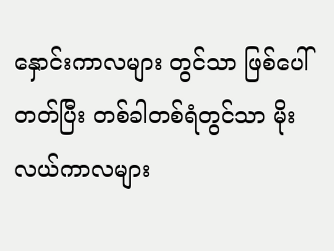နှောင်းကာလများ တွင်သာ ဖြစ်ပေါ်တတ်ပြီး တစ်ခါတစ်ရံတွင်သာ မိုးလယ်ကာလများ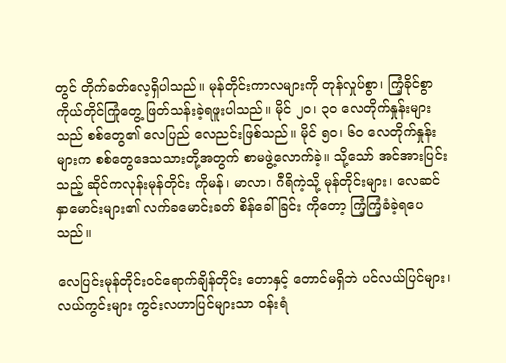တွင် တိုက်ခတ်လေ့ရှိပါသည်။ မုန်တိုင်းကာလများကို တုန်လှုပ်စွာ၊ ကြံ့ခိုင်စွာ ကိုယ်တိုင်ကြုံတွေ့ ဖြတ်သန်းခဲ့ရဖူးပါသည်။ မိုင် ၂၀၊ ၃၀ လေတိုက်နှုန်းများသည် စစ်တွေ၏ လေပြည် လေညင်းဖြစ်သည်။ မိုင် ၅၀၊ ၆၀ လေတိုက်နှုန်းများက စစ်တွေဒေသသားတို့အတွက် စာမဖွဲ့လောက်ခဲ့။ သို့သော် အင်အားပြင်းသည့် ဆိုင်ကလုန်းမုန်တိုင်း ကိုမန်၊ မာလာ၊ ဂီရိကဲ့သို့ မုန်တိုင်းများ၊ လေဆင်နှာမောင်းများ၏ လက်ခမောင်းခတ် စိန်ခေါ်ခြင်း ကိုတော့ ကြံ့ကြံ့ခံခဲ့ရပေသည်။

လေပြင်းမုန်တိုင်းဝင်ရောက်ချိန်တိုင်း တောနှင့် တောင်မရှိဘဲ ပင်လယ်ပြင်များ၊ လယ်ကွင်းများ ကွင်းလဟာပြင်များသာ ဝန်းရံ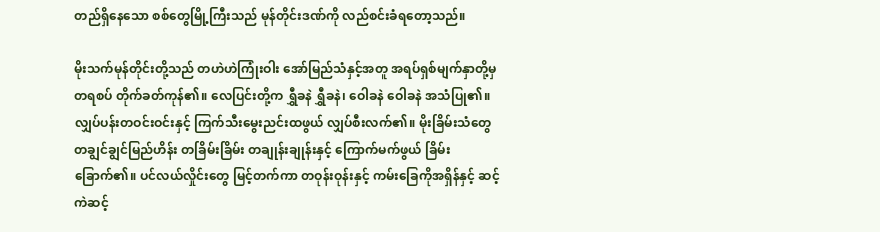တည်ရှိနေသော စစ်တွေမြို့ကြီးသည် မုန်တိုင်းဒဏ်ကို လည်စင်းခံရတော့သည်။

မိုးသက်မုန်တိုင်းတို့သည် တဟဲဟဲကြုံးဝါး အော်မြည်သံနှင့်အတူ အရပ်ရှစ်မျက်နှာတို့မှ တရစပ် တိုက်ခတ်ကုန်၏။ လေပြင်းတို့က ရွှီခနဲ ရွှီခနဲ၊ ဝေါခနဲ ဝေါခနဲ အသံပြု၏။ လျှပ်ပန်းတဝင်းဝင်းနှင့် ကြက်သီးမွေးညင်းထဖွယ် လျှပ်စီးလက်၏။ မိုးခြိမ်းသံတွေ တချွင်ချွင်မြည်ဟိန်း တခြိမ်းခြိမ်း တချုန်းချုန်းနှင့် ကြောက်မက်ဖွယ် ခြိမ်းခြောက်၏။ ပင်လယ်လှိုင်းတွေ မြင့်တက်ကာ တဝုန်းဝုန်းနှင့် ကမ်းခြေကိုအရှိန်နှင့် ဆင့်ကဲဆင့်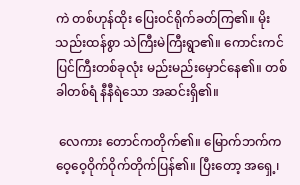ကဲ တစ်ဟုန်ထိုး ပြေးဝင်ရိုက်ခတ်ကြ၏။ မိုးသည်းထန်စွာ သဲကြီးမဲကြီးရွာ၏။ ကောင်းကင်ပြင်ကြီးတစ်ခုလုံး မည်းမည်းမှောင်နေ၏။ တစ်ခါတစ်ရံ နီနီရဲသော အဆင်းရှိ၏။

 လေကား တောင်ကတိုက်၏။ မြောက်ဘက်က ဝေ့ဝေ့ဝိုက်ဝိုက်တိုက်ပြန်၏။ ပြီးတော့ အရှေ့၊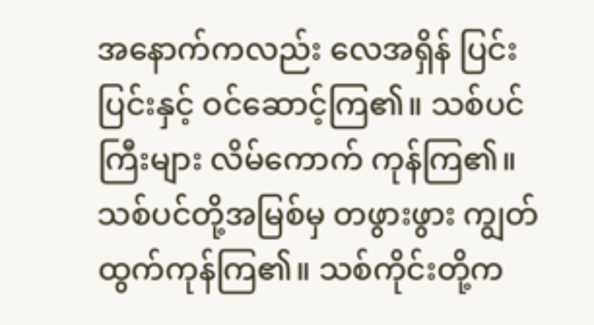အနောက်ကလည်း လေအရှိန် ပြင်းပြင်းနှင့် ဝင်ဆောင့်ကြ၏။ သစ်ပင်ကြီးများ လိမ်ကောက် ကုန်ကြ၏။ သစ်ပင်တို့အမြစ်မှ တဖွားဖွား ကျွတ်ထွက်ကုန်ကြ၏။ သစ်ကိုင်းတို့က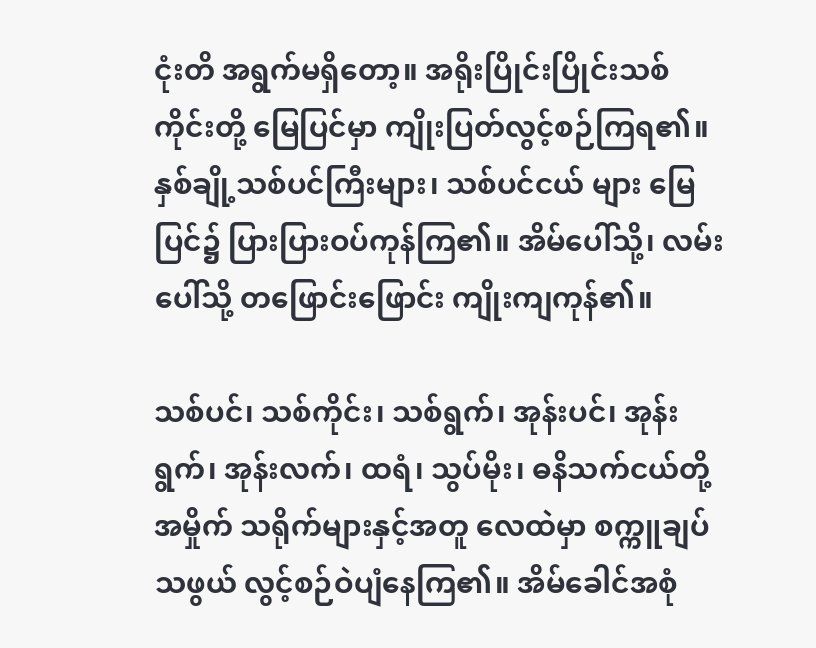ငုံးတိ အရွက်မရှိတော့။ အရိုးပြိုင်းပြိုင်းသစ်ကိုင်းတို့ မြေပြင်မှာ ကျိုးပြတ်လွင့်စဉ်ကြရ၏။ နှစ်ချို့သစ်ပင်ကြီးများ၊ သစ်ပင်ငယ် များ မြေပြင်၌ ပြားပြားဝပ်ကုန်ကြ၏။ အိမ်ပေါ်သို့၊ လမ်းပေါ်သို့ တဖြောင်းဖြောင်း ကျိုးကျကုန်၏။

သစ်ပင်၊ သစ်ကိုင်း၊ သစ်ရွက်၊ အုန်းပင်၊ အုန်းရွက်၊ အုန်းလက်၊ ထရံ၊ သွပ်မိုး၊ ဓနိသက်ငယ်တို့ အမှိုက် သရိုက်များနှင့်အတူ လေထဲမှာ စက္ကူချပ်သဖွယ် လွင့်စဉ်ဝဲပျံနေကြ၏။ အိမ်ခေါင်အစုံ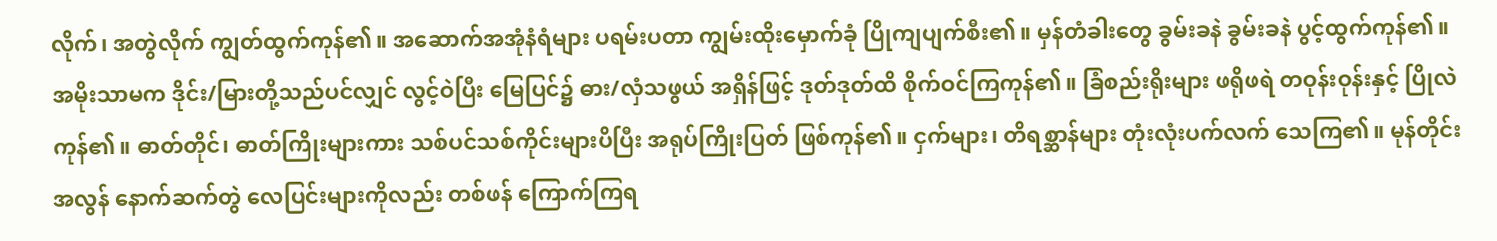လိုက်၊ အတွဲလိုက် ကျွတ်ထွက်ကုန်၏။ အဆောက်အအုံနံရံများ ပရမ်းပတာ ကျွမ်းထိုးမှောက်ခုံ ပြိုကျပျက်စီး၏။ မှန်တံခါးတွေ ခွမ်းခနဲ ခွမ်းခနဲ ပွင့်ထွက်ကုန်၏။ အမိုးသာမက ဒိုင်း/မြားတို့သည်ပင်လျှင် လွင့်ဝဲပြီး မြေပြင်၌ ဓား/လှံသဖွယ် အရှိန်ဖြင့် ဒုတ်ဒုတ်ထိ စိုက်ဝင်ကြကုန်၏။ ခြံစည်းရိုးများ ဖရိုဖရဲ တဝုန်းဝုန်းနှင့် ပြိုလဲကုန်၏။ ဓာတ်တိုင်၊ ဓာတ်ကြိုးများကား သစ်ပင်သစ်ကိုင်းများပိပြီး အရုပ်ကြိုးပြတ် ဖြစ်ကုန်၏။ ငှက်များ၊ တိရစ္ဆာန်များ တုံးလုံးပက်လက် သေကြ၏။ မုန်တိုင်းအလွန် နောက်ဆက်တွဲ လေပြင်းများကိုလည်း တစ်ဖန် ကြောက်ကြရ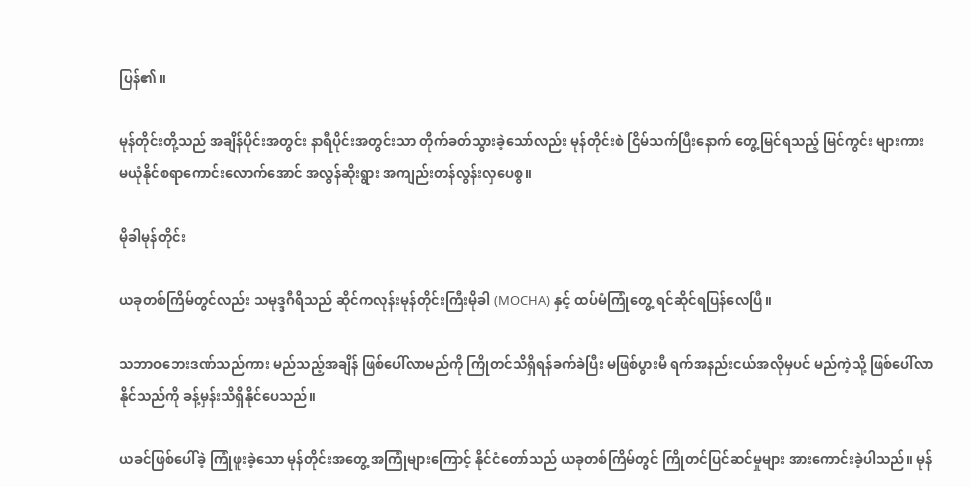ပြန်၏။

မုန်တိုင်းတို့သည် အချိန်ပိုင်းအတွင်း နာရီပိုင်းအတွင်းသာ တိုက်ခတ်သွားခဲ့သော်လည်း မုန်တိုင်းစဲ ငြိမ်သက်ပြီးနောက် တွေ့မြင်ရသည့် မြင်ကွင်း များကား မယုံနိုင်စရာကောင်းလောက်အောင် အလွန်ဆိုးရွား အကျည်းတန်လွန်းလှပေစွ။

မိုခါမုန်တိုင်း

ယခုတစ်ကြိမ်တွင်လည်း သမုဒ္ဒဂီရိသည် ဆိုင်ကလုန်းမုန်တိုင်းကြီးမိုခါ (MOCHA) နှင့် ထပ်မံကြုံတွေ့ ရင်ဆိုင်ရပြန်လေပြီ။

သဘာဝဘေးဒဏ်သည်ကား မည်သည့်အချိန် ဖြစ်ပေါ်လာမည်ကို ကြိုတင်သိရှိရန်ခက်ခဲပြီး မဖြစ်ပွားမီ ရက်အနည်းငယ်အလိုမှပင် မည်ကဲ့သို့ ဖြစ်ပေါ်လာနိုင်သည်ကို ခန့်မှန်းသိရှိနိုင်ပေသည်။

ယခင်ဖြစ်ပေါ်ခဲ့ ကြုံဖူးခဲ့သော မုန်တိုင်းအတွေ့ အကြုံများကြောင့် နိုင်ငံတော်သည် ယခုတစ်ကြိမ်တွင် ကြိုတင်ပြင်ဆင်မှုများ အားကောင်းခဲ့ပါသည်။ မုန်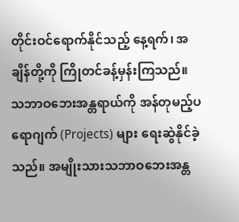တိုင်းဝင်ရောက်နိုင်သည့် နေ့ရက်၊ အချိန်တို့ကို ကြိုတင်ခန့်မှန်းကြသည်။ သဘာဝဘေးအန္တရာယ်ကို အန်တုမည့်ပရောဂျက် (Projects) များ ရေးဆွဲနိုင်ခဲ့သည်။ အမျိုးသားသဘာဝဘေးအန္တ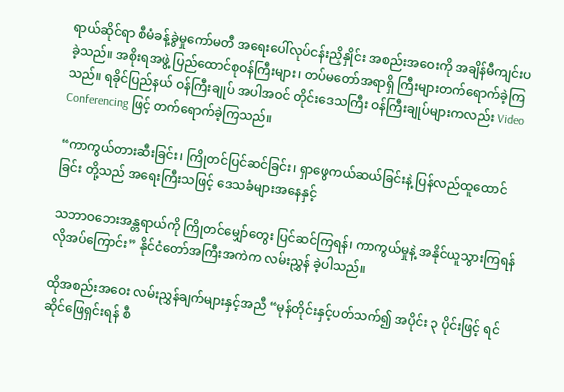ရာယ်ဆိုင်ရာ စီမံခန့်ခွဲမှုကော်မတီ အရေးပေါ်လုပ်ငန်းညှိနှိုင်း အစည်းအဝေးကို အချိန်မီကျင်းပခဲ့သည်။ အစိုးရအဖွဲ့ ပြည်ထောင်စုဝန်ကြီးများ၊ တပ်မတော်အရာရှိ ကြီးများတက်ရောက်ခဲ့ကြသည်။ ရခိုင်ပြည်နယ် ဝန်ကြီးချုပ် အပါအဝင် တိုင်းဒေသကြီး ဝန်ကြီးချုပ်များကလည်း Video Conferencing ဖြင့် တက်ရောက်ခဲ့ကြသည်။

“ကာကွယ်တားဆီးခြင်း၊ ကြိုတင်ပြင်ဆင်ခြင်း၊ ရှာဖွေကယ်ဆယ်ခြင်းနဲ့ ပြန်လည်ထူထောင်ခြင်း တို့သည် အရေးကြီးသဖြင့် ဒေသခံများအနေနှင့်

သဘာဝဘေးအန္တရာယ်ကို ကြိုတင်မျှော်တွေး ပြင်ဆင်ကြရန်၊ ကာကွယ်မှုနဲ့ အနိုင်ယူသွားကြရန် လိုအပ်ကြောင်း” နိုင်ငံတော်အကြီးအကဲက လမ်းညွှန် ခဲ့ပါသည်။

ထိုအစည်းအဝေး လမ်းညွှန်ချက်များနှင့်အညီ “မုန်တိုင်းနှင့်ပတ်သက်၍ အပိုင်း ၃ ပိုင်းဖြင့် ရင်ဆိုင်ဖြေရှင်းရန် စီ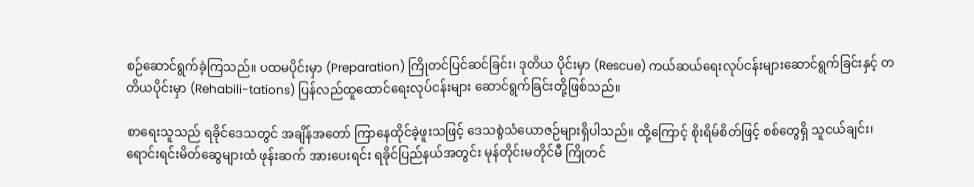စဉ်ဆောင်ရွက်ခဲ့ကြသည်။ ပထမပိုင်းမှာ (Preparation) ကြိုတင်ပြင်ဆင်ခြင်း၊ ဒုတိယ ပိုင်းမှာ (Rescue) ကယ်ဆယ်ရေးလုပ်ငန်းများဆောင်ရွက်ခြင်းနှင့် တတိယပိုင်းမှာ (Rehabili-tations) ပြန်လည်ထူထောင်ရေးလုပ်ငန်းများ ဆောင်ရွက်ခြင်းတို့ဖြစ်သည်။

စာရေးသူသည် ရခိုင်ဒေသတွင် အချိန်အတော် ကြာနေထိုင်ခဲ့ဖူးသဖြင့် ဒေသစွဲသံယောဇဉ်များရှိပါသည်။ ထို့ကြောင့် စိုးရိမ်စိတ်ဖြင့် စစ်တွေရှိ သူငယ်ချင်း၊ ရောင်းရင်းမိတ်ဆွေများထံ ဖုန်းဆက် အားပေးရင်း ရခိုင်ပြည်နယ်အတွင်း မုန်တိုင်းမတိုင်မီ ကြိုတင်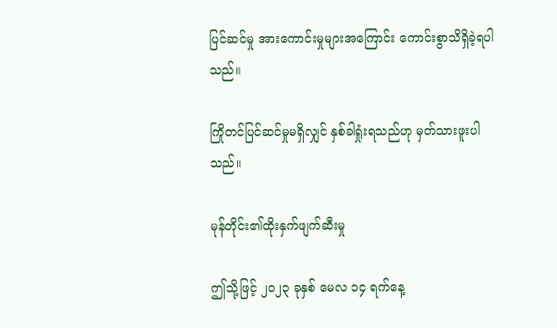ပြင်ဆင်မှု အားကောင်းမှုများအကြောင်း ကောင်းစွာသိရှိခဲ့ရပါသည်။

ကြိုတင်ပြင်ဆင်မှုမရှိလျှင် နှစ်ခါရှုံးရသည်ဟု မှတ်သားဖူးပါသည်။

မုန်တိုင်း၏ထိုးနှက်ဖျက်ဆီးမှု

ဤသို့ဖြင့် ၂၀၂၃ ခုနှစ် မေလ ၁၄ ရက်နေ့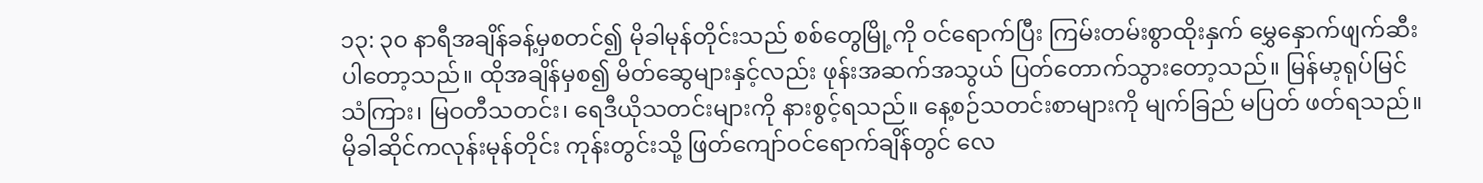၁၃: ၃၀ နာရီအချိန်ခန့်မှစတင်၍ မိုခါမုန်တိုင်းသည် စစ်တွေမြို့ကို ဝင်ရောက်ပြီး ကြမ်းတမ်းစွာထိုးနှက် မွှေနှောက်ဖျက်ဆီးပါတော့သည်။ ထိုအချိန်မှစ၍ မိတ်ဆွေများနှင့်လည်း ဖုန်းအဆက်အသွယ် ပြတ်တောက်သွားတော့သည်။ မြန်မာ့ရုပ်မြင် သံကြား၊ မြဝတီသတင်း၊ ရေဒီယိုသတင်းများကို နားစွင့်ရသည်။ နေ့စဉ်သတင်းစာများကို မျက်ခြည် မပြတ် ဖတ်ရသည်။ မိုခါဆိုင်ကလုန်းမုန်တိုင်း ကုန်းတွင်းသို့ ဖြတ်ကျော်ဝင်ရောက်ချိန်တွင် လေ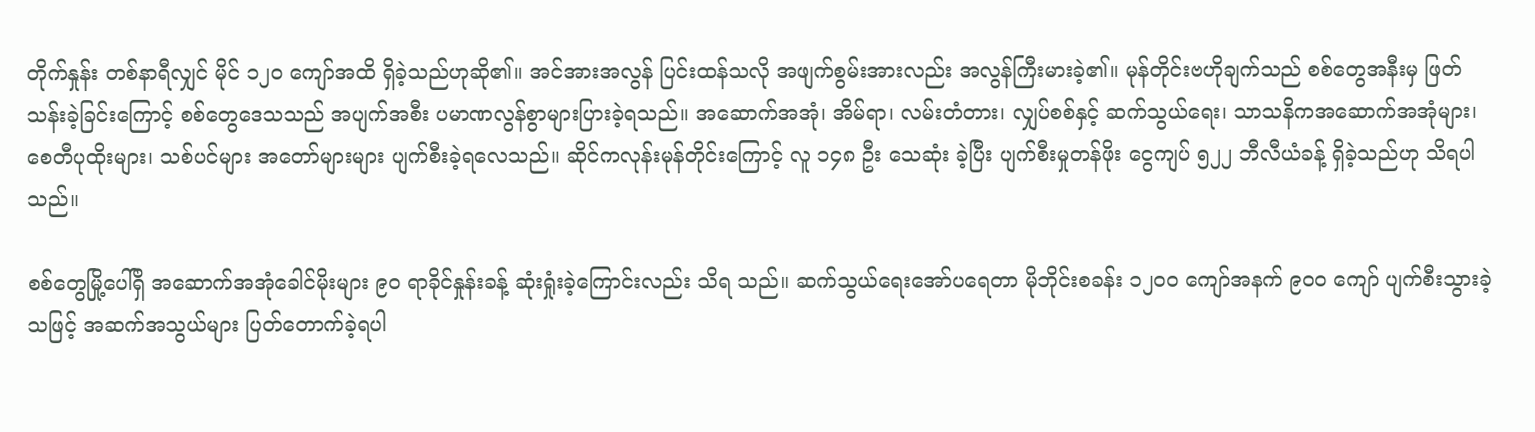တိုက်နှုန်း တစ်နာရီလျှင် မိုင် ၁၂၀ ကျော်အထိ ရှိခဲ့သည်ဟုဆို၏။ အင်အားအလွန် ပြင်းထန်သလို အဖျက်စွမ်းအားလည်း အလွန်ကြီးမားခဲ့၏။ မုန်တိုင်းဗဟိုချက်သည် စစ်တွေအနီးမှ ဖြတ်သန်းခဲ့ခြင်းကြောင့် စစ်တွေဒေသသည် အပျက်အစီး ပမာဏလွန်စွာများပြားခဲ့ရသည်။ အဆောက်အအုံ၊ အိမ်ရာ၊ လမ်းတံတား၊ လျှပ်စစ်နှင့် ဆက်သွယ်ရေး၊ သာသနိကအဆောက်အအုံများ၊ စေတီပုထိုးများ၊ သစ်ပင်များ အတော်များများ ပျက်စီးခဲ့ရလေသည်။ ဆိုင်ကလုန်းမုန်တိုင်းကြောင့် လူ ၁၄၈ ဦး သေဆုံး ခဲ့ပြီး ပျက်စီးမှုတန်ဖိုး ငွေကျပ် ၅၂၂ ဘီလီယံခန့် ရှိခဲ့သည်ဟု သိရပါသည်။

စစ်တွေမြို့ပေါ်ရှိ အဆောက်အအုံခေါင်မိုးများ ၉၀ ရာခိုင်နှုန်းခန့် ဆုံးရှုံးခဲ့ကြောင်းလည်း သိရ သည်။ ဆက်သွယ်ရေးအော်ပရေတာ မိုဘိုင်းစခန်း ၁၂၀၀ ကျော်အနက် ၉၀၀ ကျော် ပျက်စီးသွားခဲ့သဖြင့် အဆက်အသွယ်များ ပြတ်တောက်ခဲ့ရပါ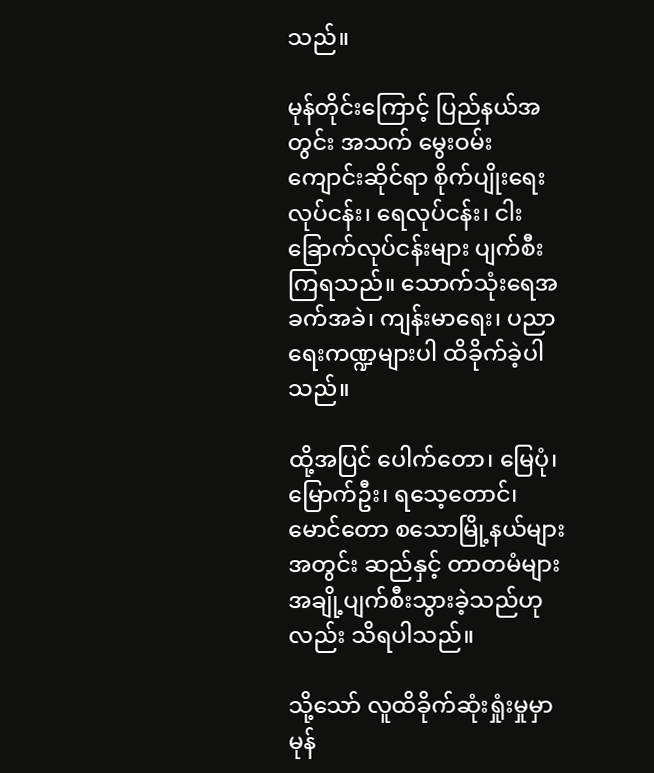သည်။

မုန်တိုင်းကြောင့် ပြည်နယ်အတွင်း အသက် မွေးဝမ်းကျောင်းဆိုင်ရာ စိုက်ပျိုးရေးလုပ်ငန်း၊ ရေလုပ်ငန်း၊ ငါးခြောက်လုပ်ငန်းများ ပျက်စီးကြရသည်။ သောက်သုံးရေအခက်အခဲ၊ ကျန်းမာရေး၊ ပညာရေးကဏ္ဍများပါ ထိခိုက်ခဲ့ပါသည်။

ထို့အပြင် ပေါက်တော၊ မြေပုံ၊ မြောက်ဦး၊ ရသေ့တောင်၊ မောင်တော စသောမြို့နယ်များအတွင်း ဆည်နှင့် တာတမံများ အချို့ပျက်စီးသွားခဲ့သည်ဟုလည်း သိရပါသည်။

သို့သော် လူထိခိုက်ဆုံးရှုံးမှုမှာ မုန်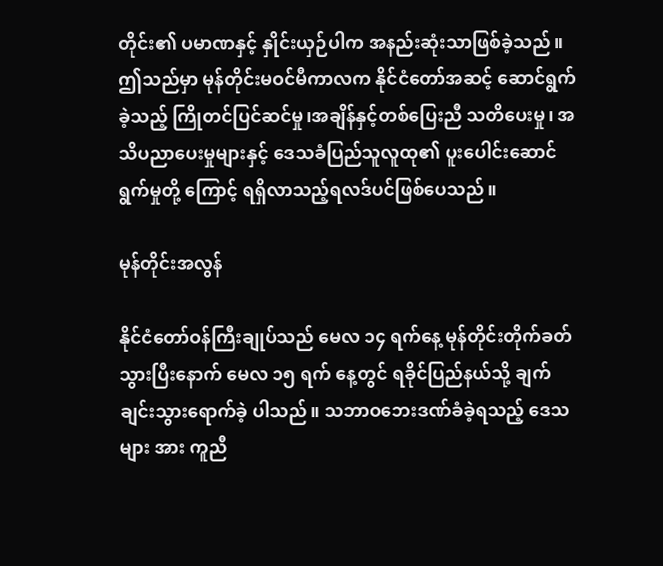တိုင်း၏ ပမာဏနှင့် နှိုင်းယှဉ်ပါက အနည်းဆုံးသာဖြစ်ခဲ့သည်။ ဤသည်မှာ မုန်တိုင်းမဝင်မီကာလက နိုင်ငံတော်အဆင့် ဆောင်ရွက်ခဲ့သည့် ကြိုတင်ပြင်ဆင်မှု၊အချိန်နှင့်တစ်ပြေးညီ သတိပေးမှု၊ အသိပညာပေးမှုများနှင့် ဒေသခံပြည်သူလူထု၏ ပူးပေါင်းဆောင်ရွက်မှုတို့ ကြောင့် ရရှိလာသည့်ရလဒ်ပင်ဖြစ်ပေသည်။

မုန်တိုင်းအလွန်

နိုင်ငံတော်ဝန်ကြီးချုပ်သည် မေလ ၁၄ ရက်နေ့ မုန်တိုင်းတိုက်ခတ်သွားပြီးနောက် မေလ ၁၅ ရက် နေ့တွင် ရခိုင်ပြည်နယ်သို့ ချက်ချင်းသွားရောက်ခဲ့ ပါသည်။ သဘာဝဘေးဒဏ်ခံခဲ့ရသည့် ဒေသများ အား ကူညီ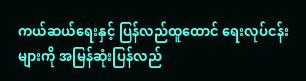ကယ်ဆယ်ရေးနှင့် ပြန်လည်ထူထောင် ရေးလုပ်ငန်းများကို အမြန်ဆုံးပြန်လည်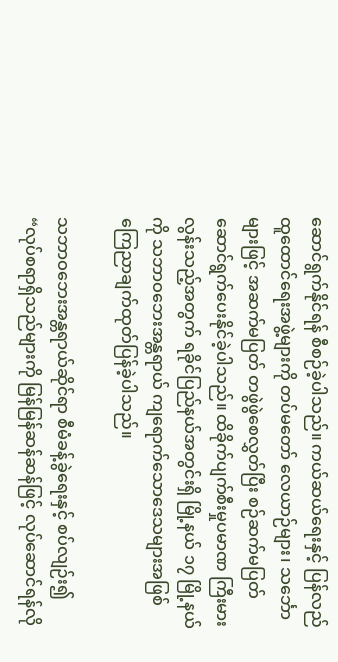ဆောင်ရွက်နိုင်ရန် စီစဉ်ခဲ့ပါသည်။ ကယ်ဆယ်ရေးနှင့် ပြန်လည်ထူထောင်ရေးအဖွဲ့များကို တပ်မတော် လေယာဉ်များ၊ သင်္ဘောများဖြင့် အဆက်မပြတ် တဖွဲဖွဲစေလွှတ်ပြီး စဉ်ဆက်မပြတ် ဆောင်ရွက်ပေးနိုင်ခဲ့ပါသည်။ ထိခိုက်ပျက်စီးမှုပမာဏ ကြီးမားလွန်းသည့်အတွက် ရခိုင်ပြည်နယ်အတွင်းရှိ မြို့နယ် ၁၇ မြို့နယ်ကို သဘာဝဘေးအန္တရာယ် ကျရောက်သောဒေသများအဖြစ် ကြေညာချက်ထုတ်ပြန်ခဲ့ပါသည်။

သဘာဝဘေးအန္တရာယ်ဆိုင်ရာ စီမံခန့်ခွဲရေးနှင့် စပ်လျဉ်း၍ “လုပ်စရာရှိသည်များကို မြန်မြန်ဆန်ဆန်ဖြင့် လုပ်ဆောင်ရန်လို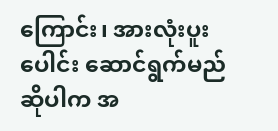ကြောင်း၊ အားလုံးပူးပေါင်း ဆောင်ရွက်မည်ဆိုပါက အ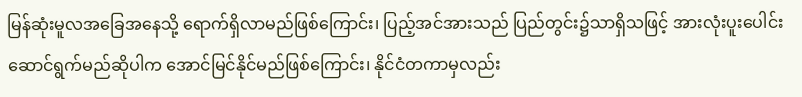မြန်ဆုံးမူလအခြေအနေသို့ ရောက်ရှိလာမည်ဖြစ်ကြောင်း၊ ပြည့်အင်အားသည် ပြည်တွင်း၌သာရှိသဖြင့် အားလုံးပူးပေါင်းဆောင်ရွက်မည်ဆိုပါက အောင်မြင်နိုင်မည်ဖြစ်ကြောင်း၊ နိုင်ငံတကာမှလည်း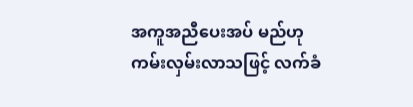အကူအညီပေးအပ် မည်ဟု ကမ်းလှမ်းလာသဖြင့် လက်ခံ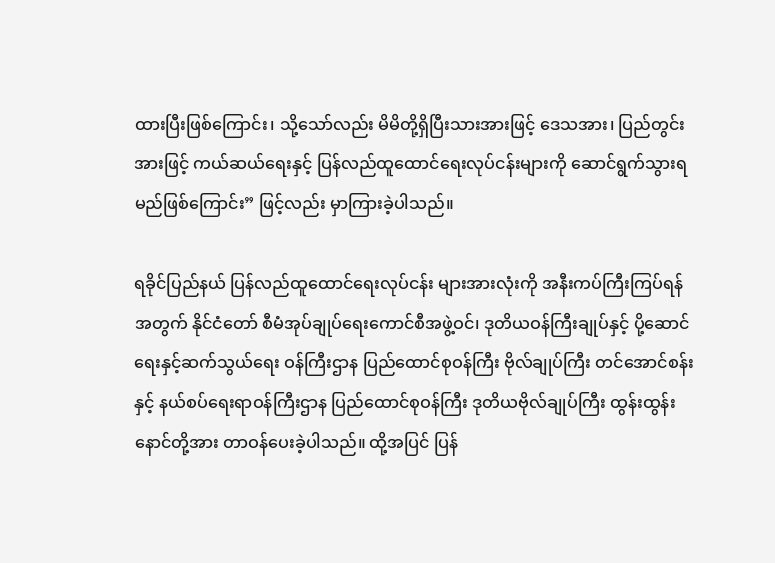ထားပြီးဖြစ်ကြောင်း၊ သို့သော်လည်း မိမိတို့ရှိပြီးသားအားဖြင့် ဒေသအား၊ ပြည်တွင်းအားဖြင့် ကယ်ဆယ်ရေးနှင့် ပြန်လည်ထူထောင်ရေးလုပ်ငန်းများကို ဆောင်ရွက်သွားရမည်ဖြစ်ကြောင်း” ဖြင့်လည်း မှာကြားခဲ့ပါသည်။

ရခိုင်ပြည်နယ် ပြန်လည်ထူထောင်ရေးလုပ်ငန်း များအားလုံးကို အနီးကပ်ကြီးကြပ်ရန်အတွက် နိုင်ငံတော် စီမံအုပ်ချုပ်ရေးကောင်စီအဖွဲ့ဝင်၊ ဒုတိယဝန်ကြီးချုပ်နှင့် ပို့ဆောင်ရေးနှင့်ဆက်သွယ်ရေး ဝန်ကြီးဌာန ပြည်ထောင်စုဝန်ကြီး ဗိုလ်ချုပ်ကြီး တင်အောင်စန်းနှင့် နယ်စပ်ရေးရာဝန်ကြီးဌာန ပြည်ထောင်စုဝန်ကြီး ဒုတိယဗိုလ်ချုပ်ကြီး ထွန်းထွန်းနောင်တို့အား တာဝန်ပေးခဲ့ပါသည်။ ထို့အပြင် ပြန်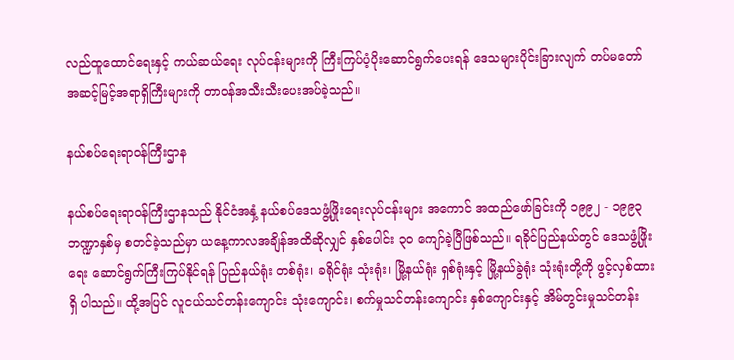လည်ထူထောင်ရေးနှင့် ကယ်ဆယ်ရေး လုပ်ငန်းများကို ကြီးကြပ်ပံ့ပိုးဆောင်ရွက်ပေးရန် ဒေသများပိုင်းခြားလျက် တပ်မတော် အဆင့်မြင့်အရာရှိကြီးများကို တာဝန်အသီးသီးပေးအပ်ခဲ့သည်။

နယ်စပ်ရေးရာဝန်ကြီးဌာန

နယ်စပ်ရေးရာဝန်ကြီးဌာနသည် နိုင်ငံအနှံ့ နယ်စပ်ဒေသဖွံ့ဖြိုးရေးလုပ်ငန်းများ အကောင် အထည်ဖော်ခြင်းကို ၁၉၉၂ - ၁၉၉၃ ဘဏ္ဍာနှစ်မှ စတင်ခဲ့သည်မှာ ယနေ့ကာလအချိန်အထိဆိုလျှင် နှစ်ပေါင်း ၃၀ ကျော်ခဲ့ပြီဖြစ်သည်။ ရခိုင်ပြည်နယ်တွင် ဒေသဖွံ့ဖြိုးရေး ဆောင်ရွက်ကြီးကြပ်နိုင်ရန် ပြည်နယ်ရုံး တစ်ရုံး၊ ခရိုင်ရုံး သုံးရုံး၊ မြို့နယ်ရုံး ရှစ်ရုံးနှင့် မြို့နယ်ခွဲရုံး သုံးရုံးတို့ကို ဖွင့်လှစ်ထားရှိ ပါသည်။ ထို့အပြင် လူငယ်သင်တန်းကျောင်း သုံးကျောင်း၊ စက်မှုသင်တန်းကျောင်း နှစ်ကျောင်းနှင့် အိမ်တွင်းမှုသင်တန်း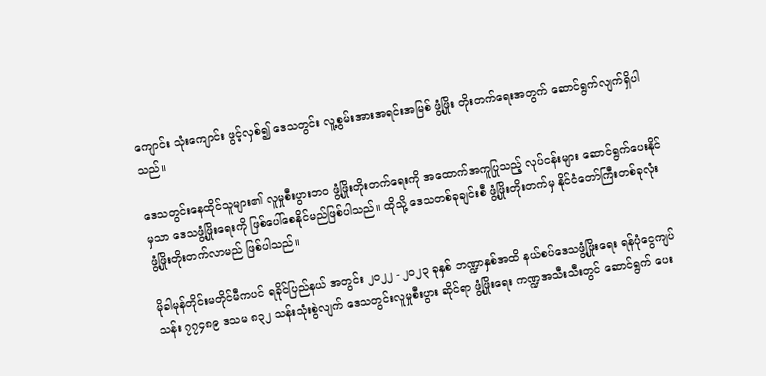ကျောင်း သုံးကျောင်း ဖွင့်လှစ်၍ ဒေသတွင်း လူ့စွမ်းအားအရင်းအမြစ် ဖွံ့ဖြိုး တိုးတက်ရေးအတွက် ဆောင်ရွက်လျက်ရှိပါသည်။

ဒေသတွင်းနေထိုင်သူများ၏ လူမှုစီးပွားဘဝ ဖွံ့ဖြိုးတိုးတက်ရေးကို အထောက်အကူပြုသည့် လုပ်ငန်းများ ဆောင်ရွက်ပေးနိုင်မှသာ ဒေသဖွံ့ဖြိုးရေးကို ဖြစ်ပေါ်စေနိုင်မည်ဖြစ်ပါသည်။ ထိုသို့ ဒေသတစ်ခုချင်းစီ ဖွံ့ဖြိုးတိုးတက်မှ နိုင်ငံတော်ကြီးတစ်ခုလုံး ဖွံ့ဖြိုးတိုးတက်လာမည် ဖြစ်ပါသည်။

မိုခါမုန်တိုင်းမတိုင်မီကပင် ရခိုင်ပြည်နယ် အတွင်း ၂၀၂၂ - ၂၀၂၃ ခုနှစ် ဘဏ္ဍာနှစ်အထိ နယ်စပ်ဒေသဖွံ့ဖြိုးရေး ရန်ပုံငွေကျပ်သန်း ၇၇၄၈၉ ဒသမ ၈၃၂ သန်းသုံးစွဲလျက် ဒေသတွင်းလူမှုစီးပွား ဆိုင်ရာ ဖွံ့ဖြိုးရေး ကဏ္ဍအသီးသီးတွင် ဆောင်ရွက် ပေး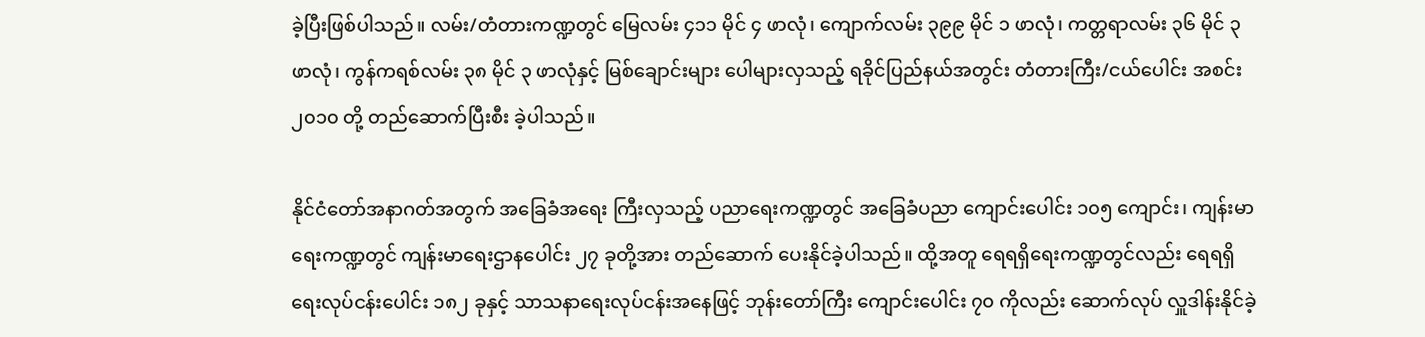ခဲ့ပြီးဖြစ်ပါသည်။ လမ်း/တံတားကဏ္ဍတွင် မြေလမ်း ၄၁၁ မိုင် ၄ ဖာလုံ၊ ကျောက်လမ်း ၃၉၉ မိုင် ၁ ဖာလုံ၊ ကတ္တရာလမ်း ၃၆ မိုင် ၃ ဖာလုံ၊ ကွန်ကရစ်လမ်း ၃၈ မိုင် ၃ ဖာလုံနှင့် မြစ်ချောင်းများ ပေါများလှသည့် ရခိုင်ပြည်နယ်အတွင်း တံတားကြီး/ငယ်ပေါင်း အစင်း ၂၀၁၀ တို့ တည်ဆောက်ပြီးစီး ခဲ့ပါသည်။

နိုင်ငံတော်အနာဂတ်အတွက် အခြေခံအရေး ကြီးလှသည့် ပညာရေးကဏ္ဍတွင် အခြေခံပညာ ကျောင်းပေါင်း ၁၀၅ ကျောင်း၊ ကျန်းမာရေးကဏ္ဍတွင် ကျန်းမာရေးဌာနပေါင်း ၂၇ ခုတို့အား တည်ဆောက် ပေးနိုင်ခဲ့ပါသည်။ ထို့အတူ ရေရရှိရေးကဏ္ဍတွင်လည်း ရေရရှိရေးလုပ်ငန်းပေါင်း ၁၈၂ ခုနှင့် သာသနာရေးလုပ်ငန်းအနေဖြင့် ဘုန်းတော်ကြီး ကျောင်းပေါင်း ၇၀ ကိုလည်း ဆောက်လုပ် လှူဒါန်းနိုင်ခဲ့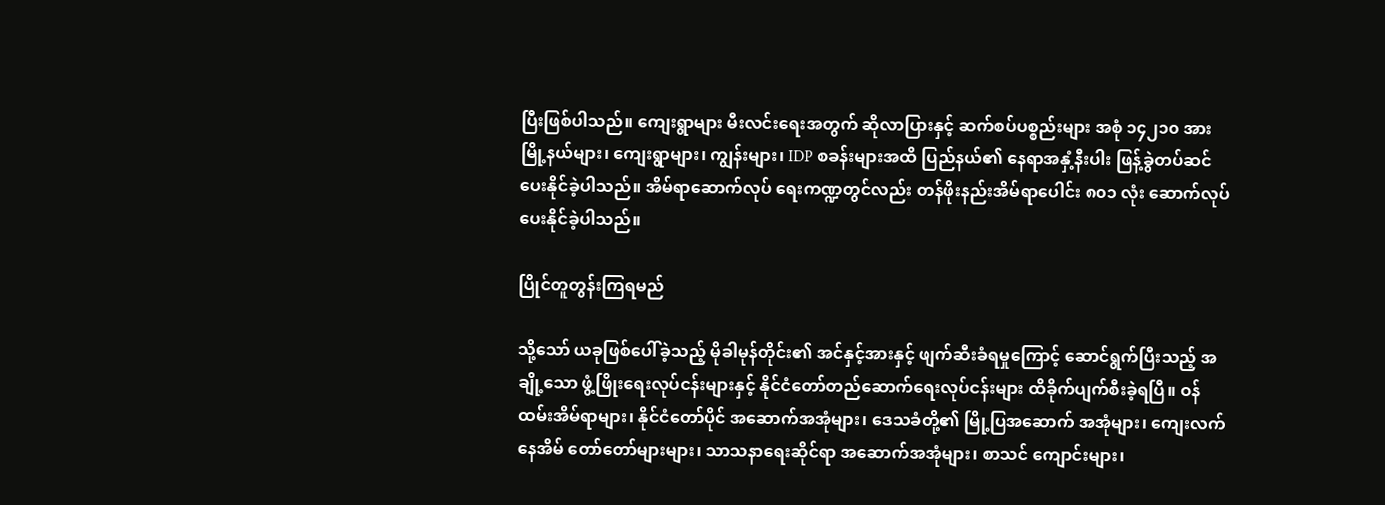ပြီးဖြစ်ပါသည်။ ကျေးရွာများ မီးလင်းရေးအတွက် ဆိုလာပြားနှင့် ဆက်စပ်ပစ္စည်းများ အစုံ ၁၄၂၁၀ အား မြို့နယ်များ၊ ကျေးရွာများ၊ ကျွန်းများ၊ IDP စခန်းများအထိ ပြည်နယ်၏ နေရာအနှံ့နီးပါး ဖြန့်ခွဲတပ်ဆင်ပေးနိုင်ခဲ့ပါသည်။ အိမ်ရာဆောက်လုပ် ရေးကဏ္ဍတွင်လည်း တန်ဖိုးနည်းအိမ်ရာပေါင်း ၈၀၁ လုံး ဆောက်လုပ်ပေးနိုင်ခဲ့ပါသည်။

ပြိုင်တူတွန်းကြရမည်

သို့သော် ယခုဖြစ်ပေါ်ခဲ့သည့် မိုခါမုန်တိုင်း၏ အင်နှင့်အားနှင့် ဖျက်ဆီးခံရမှုကြောင့် ဆောင်ရွက်ပြီးသည့် အချို့သော ဖွံ့ဖြိုးရေးလုပ်ငန်းများနှင့် နိုင်ငံတော်တည်ဆောက်ရေးလုပ်ငန်းများ ထိခိုက်ပျက်စီးခဲ့ရပြီ။ ဝန်ထမ်းအိမ်ရာများ၊ နိုင်ငံတော်ပိုင် အဆောက်အအုံများ၊ ဒေသခံတို့၏ မြို့ပြအဆောက် အအုံများ၊ ကျေးလက်နေအိမ် တော်တော်များများ၊ သာသနာရေးဆိုင်ရာ အဆောက်အအုံများ၊ စာသင် ကျောင်းများ၊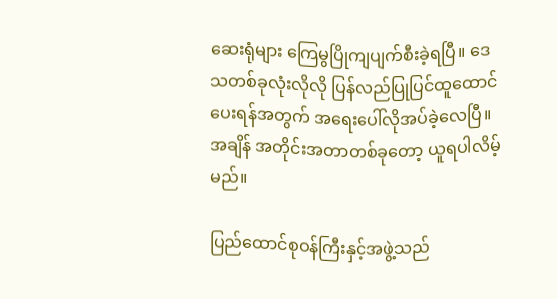ဆေးရုံများ ကြေမွပြိုကျပျက်စီးခဲ့ရပြီ။ ဒေသတစ်ခုလုံးလိုလို ပြန်လည်ပြုပြင်ထူထောင် ပေးရန်အတွက် အရေးပေါ်လိုအပ်ခဲ့လေပြီ။ အချိန် အတိုင်းအတာတစ်ခုတော့ ယူရပါလိမ့်မည်။

ပြည်ထောင်စုဝန်ကြီးနှင့်အဖွဲ့သည်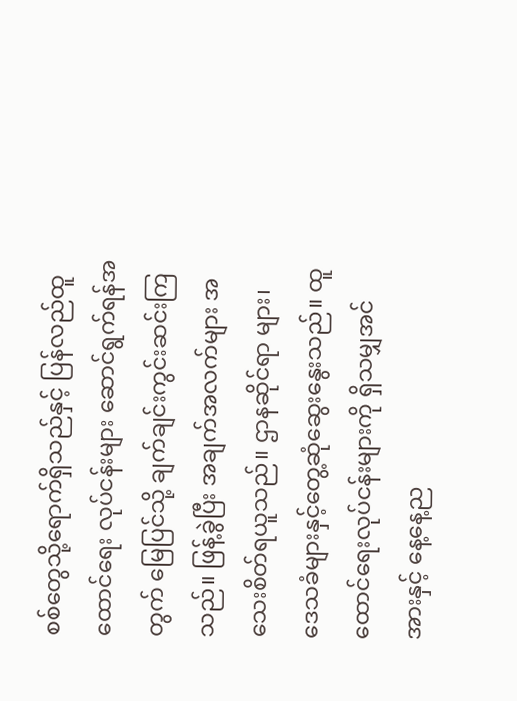စစ်တွေသို့ရောက်ရှိသည်နှင့် ပြန်လည်ထူထောင်ရေး လုပ်ငန်းများ ဆောင်ရွက်ရန်အတွက် မြေပြင်သို့ ချက်ချင်းကွင်းဆင်းကြသည်။ ဖြန့်ခွဲပြီး အချက်အလက်များ အသေးစိတ်ရယူသည်။ ဌာနဆိုင်ရာ များ၊ ဒေသခံများနှင့်တွေ့ဆုံဆွေးနွေးသည်။ ထူထောင်ရေးလုပ်ငန်းများကို ရှိသမျှအင်အားနှင့် နေ့နေ့ည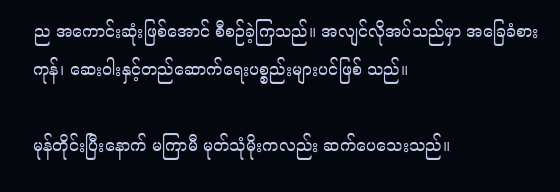ည အကောင်းဆုံးဖြစ်အောင် စီစဉ်ခဲ့ကြသည်။ အလျင်လိုအပ်သည်မှာ အခြေခံစားကုန်၊ ဆေးဝါးနှင့်တည်ဆောက်ရေးပစ္စည်းများပင်ဖြစ် သည်။

မုန်တိုင်းပြီးနောက် မကြာမီ မုတ်သုံမိုးကလည်း ဆက်ပေသေးသည်။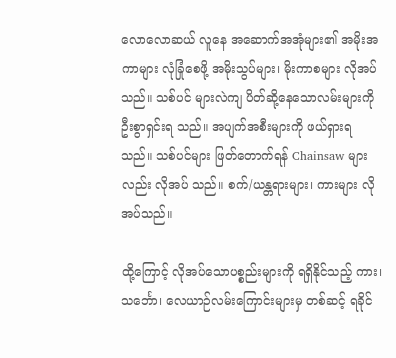လောလောဆယ် လူနေ အဆောက်အအုံများ၏ အမိုးအကာများ လုံခြုံစေဖို့ အမိုးသွပ်များ၊ မိုးကာစများ လိုအပ်သည်။ သစ်ပင် များလဲကျ ပိတ်ဆို့နေသောလမ်းများကို ဦးစွာရှင်းရ သည်။ အပျက်အစီးများကို ဖယ်ရှားရသည်။ သစ်ပင်များ ဖြတ်တောက်ရန် Chainsaw များလည်း လိုအပ် သည်။ စက်/ယန္တရားများ၊ ကားများ လိုအပ်သည်။

ထို့ကြောင့် လိုအပ်သောပစ္စည်းများကို ရရှိနိုင်သည့် ကား၊ သင်္ဘော၊ လေယာဉ်လမ်းကြောင်းများမှ တစ်ဆင့် ရခိုင်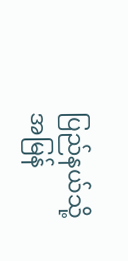ပြည်နယ်သို့ အမြန်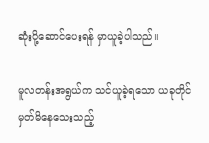ဆုံးပို့ဆောင်ပေးရန် မှာယူခဲ့ပါသည်။

မူလတန်းအရွယ်က သင်ယူခဲ့ရသော ယခုတိုင် မှတ်မိနေသေးသည့်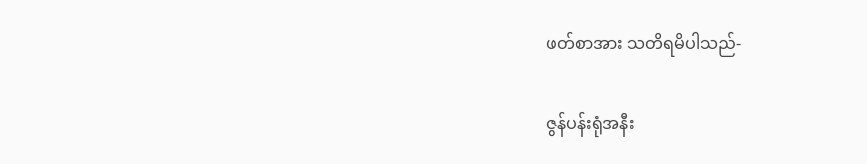ဖတ်စာအား သတိရမိပါသည်-

ဇွန်ပန်းရုံအနီး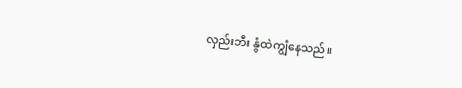လှည်းဘီး နွံထဲကျွံနေသည်။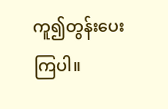ကူ၍တွန်းပေးကြပါ။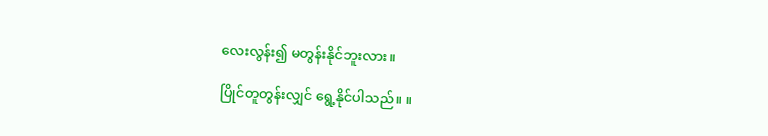လေးလွန်း၍ မတွန်းနိုင်ဘူးလား။

ပြိုင်တူတွန်းလျှင် ရွေ့နိုင်ပါသည်။ ။